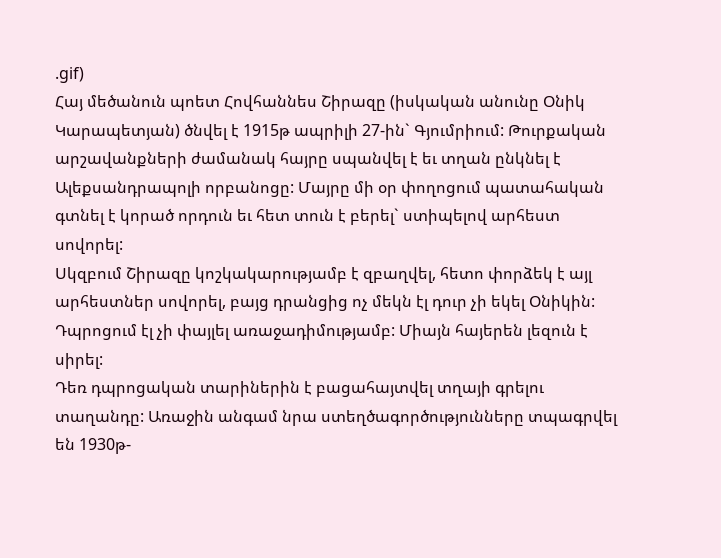.gif)
Հայ մեծանուն պոետ Հովհաննես Շիրազը (իսկական անունը Օնիկ Կարապետյան) ծնվել է 1915թ ապրիլի 27-ին` Գյումրիում: Թուրքական արշավանքների ժամանակ հայրը սպանվել է եւ տղան ընկնել է Ալեքսանդրապոլի որբանոցը: Մայրը մի օր փողոցում պատահական գտնել է կորած որդուն եւ հետ տուն է բերել` ստիպելով արհեստ սովորել:
Սկզբում Շիրազը կոշկակարությամբ է զբաղվել, հետո փորձեկ է այլ արհեստներ սովորել, բայց դրանցից ոչ մեկն էլ դուր չի եկել Օնիկին:
Դպրոցում էլ չի փայլել առաջադիմությամբ: Միայն հայերեն լեզուն է սիրել:
Դեռ դպրոցական տարիներին է բացահայտվել տղայի գրելու տաղանդը: Առաջին անգամ նրա ստեղծագործությունները տպագրվել են 1930թ-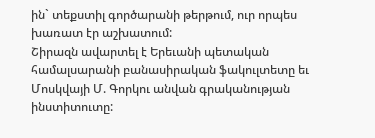ին` տեքստիլ գործարանի թերթում, ուր որպես խառատ էր աշխատում:
Շիրազն ավարտել է Երեւանի պետական համալսարանի բանասիրական ֆակուլտետը եւ Մոսկվայի Մ. Գորկու անվան գրականության ինստիտուտը: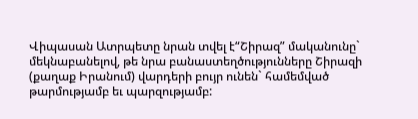Վիպասան Ատրպետը նրան տվել է“Շիրազ” մականունը` մեկնաբանելով, թե նրա բանաստեղծությունները Շիրազի (քաղաք Իրանում) վարդերի բույր ունեն` համեմված թարմությամբ եւ պարզությամբ: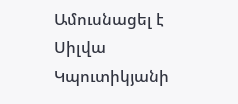Ամուսնացել է Սիլվա Կպուտիկյանի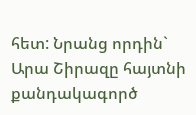հետ: Նրանց որդին` Արա Շիրազը հայտնի քանդակագործ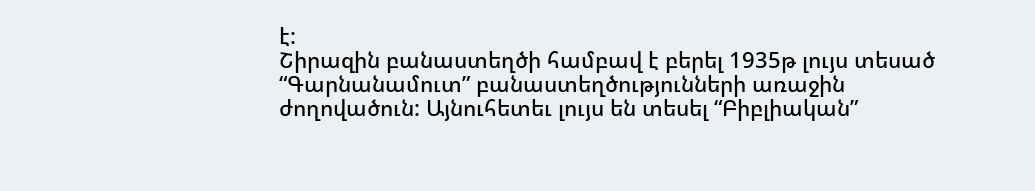է:
Շիրազին բանաստեղծի համբավ է բերել 1935թ լույս տեսած “Գարնանամուտ” բանաստեղծությունների առաջին ժողովածուն: Այնուհետեւ լույս են տեսել “Բիբլիական”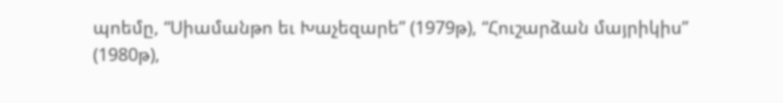պոեմը, “Սիամանթո եւ Խաչեզարե” (1979թ), “Հուշարձան մայրիկիս” (1980թ),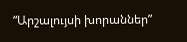“Արշալույսի խորաններ”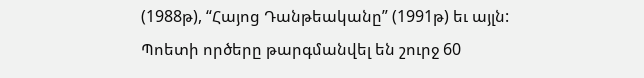(1988թ), “Հայոց Դանթեականը” (1991թ) եւ այլն:
Պոետի ործերը թարգմանվել են շուրջ 60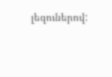լեզուներով: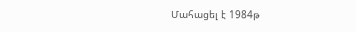Մահացել է 1984թ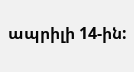ապրիլի 14-ին: